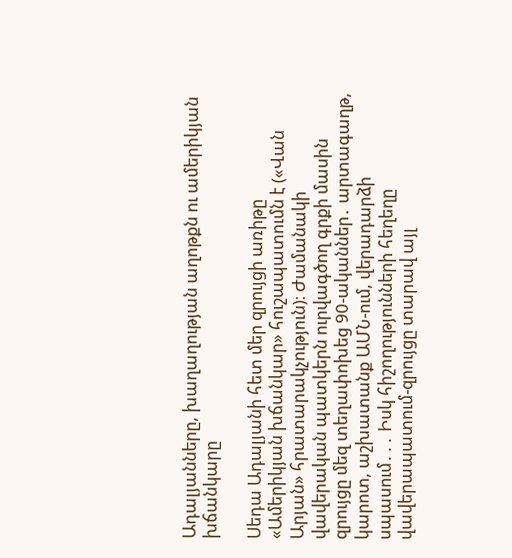Ադալյանները, խաղաղության աղոթքն ու ամերիկյան խճանկարը

Սեդա Ադալյանի հետ մեր զրույցի առիթը «Ամերիկյան խճանկար» հուշապատումն է («Վան Արյան» հրատարակչություն)։ Ժամանակի վավերական պատկերն ուրվագծող գրքի մասին զրույցը մեզ տեղափոխեց 90-ականներ․ արտագաղթ, կարոտ, աշխատանք ԱՄՆ-ում, վերադարձի սպասում․․․ Իսկ հիշողությունների հեղեղը վավերապատում-զրույցը տարավ այլ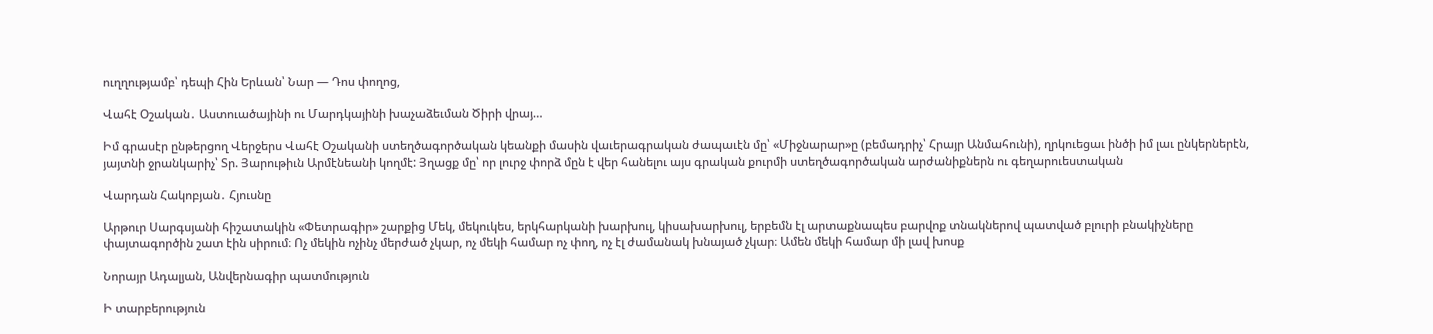ուղղությամբ՝ դեպի Հին Երևան՝ Նար — Դոս փողոց,

Վահէ Օշական․ Աստուածայինի ու Մարդկայինի խաչաձեւման Ծիրի վրայ…

Իմ գրասէր ընթերցող Վերջերս Վահէ Օշականի ստեղծագործական կեանքի մասին վաւերագրական ժապաւէն մը՝ «Միջնարար»ը (բեմադրիչ՝ Հրայր Անմահունի), ղրկուեցաւ ինծի իմ լաւ ընկերներէն, յայտնի ջրանկարիչ՝ Տր. Յարութիւն Արմէնեանի կողմէ: Յղացք մը՝ որ լուրջ փորձ մըն է վեր հանելու այս գրական քուրմի ստեղծագործական արժանիքներն ու գեղարուեստական

Վարդան Հակոբյան․ Հյուսնը

Արթուր Սարգսյանի հիշատակին «Փետրագիր» շարքից Մեկ, մեկուկես, երկհարկանի խարխուլ, կիսախարխուլ, երբեմն էլ արտաքնապես բարվոք տնակներով պատված բլուրի բնակիչները փայտագործին շատ էին սիրում։ Ոչ մեկին ոչինչ մերժած չկար, ոչ մեկի համար ոչ փող, ոչ էլ ժամանակ խնայած չկար։ Ամեն մեկի համար մի լավ խոսք

Նորայր Ադալյան, Անվերնագիր պատմություն

Ի տարբերություն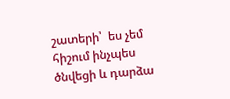շատերի՝  ես չեմ հիշում ինչպես ծնվեցի և դարձա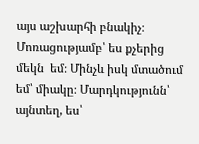այս աշխարհի բնակիչ։ Մոռացությամբ՝ ես քչերից մեկն  եմ։ Մինչև իսկ մտածում եմ՝ միակը։ Մարդկությունն՝ այնտեղ, ես՝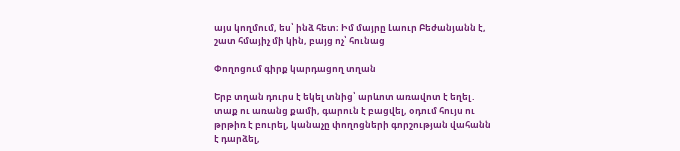այս կողմում, ես՝ ինձ հետ։ Իմ մայրը Լաուր Բեժանյանն է, շատ հմայիչ մի կին, բայց ոչ՝ հունաց

Փողոցում գիրք կարդացող տղան

Երբ տղան դուրս է եկել տնից՝ արևոտ առավոտ է եղել․ տաք ու առանց քամի, գարուն է բացվել, օդում հույս ու թրթիռ է բուրել, կանաչը փողոցների գորշության վահանն է դարձել,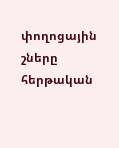փողոցային շները հերթական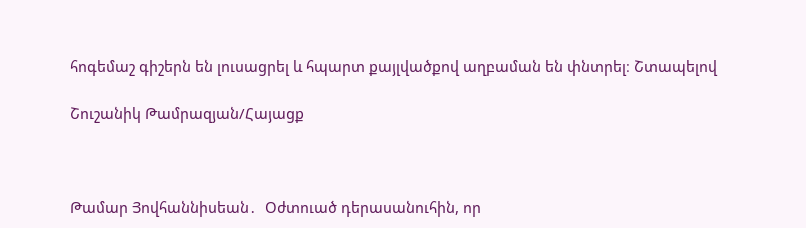հոգեմաշ գիշերն են լուսացրել և հպարտ քայլվածքով աղբաման են փնտրել։ Շտապելով

Շուշանիկ Թամրազյան/Հայացք



Թամար Յովհաննիսեան․  Օժտուած դերասանուհին, որ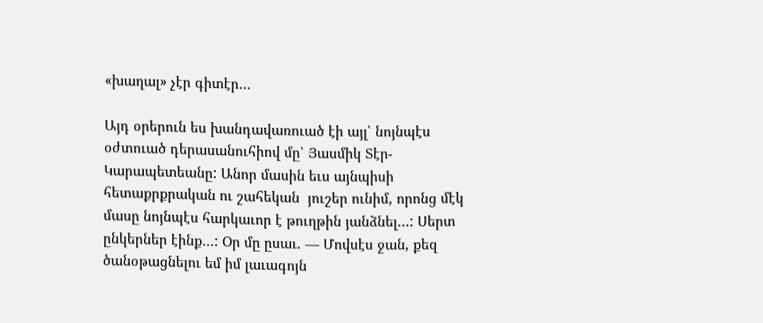«խաղալ» չէր գիտէր…

Այդ օրերուն ես խանդավառուած էի այլ՝ նոյնպէս օժտուած դերասանուհիով մը՝ Յասմիկ Տէր-Կարապետեանը: Անոր մասին եւս այնպիսի հետաքրքրական ու շահեկան  յուշեր ունիմ, որոնց մէկ մասը նոյնպէս հարկաւոր է թուղթին յանձնել…: Սերտ ընկերներ էինք…: Օր մը ըսաւ. — Մովսէս ջան, քեզ ծանօթացնելու եմ իմ լաւագոյն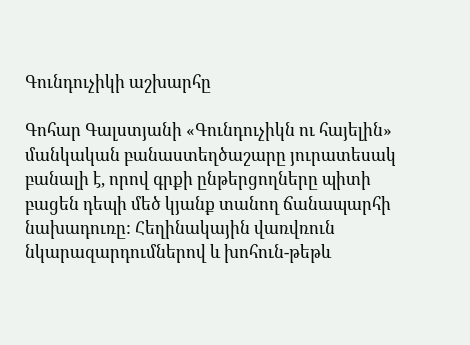Գունդուչիկի աշխարհը

Գոհար Գալստյանի «Գունդուչիկն ու հայելին» մանկական բանաստեղծաշարը յուրատեսակ բանալի է, որով գրքի ընթերցողները պիտի բացեն դեպի մեծ կյանք տանող ճանապարհի նախադուռը: Հեղինակային վառվռուն նկարազարդումներով և խոհուն-թեթև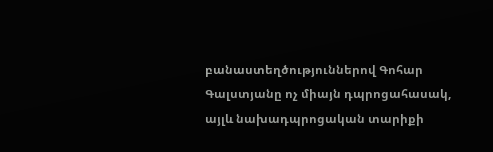բանաստեղծություններով Գոհար Գալստյանը ոչ միայն դպրոցահասակ, այլև նախադպրոցական տարիքի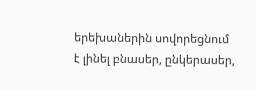երեխաներին սովորեցնում է լինել բնասեր, ընկերասեր,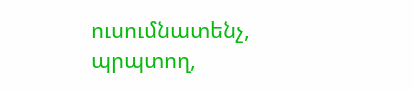ուսումնատենչ, պրպտող,